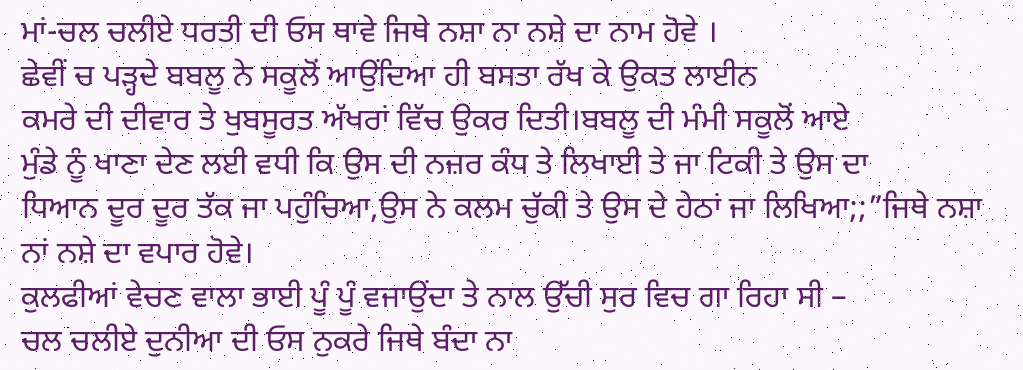ਮਾਂ-ਚਲ ਚਲੀਏ ਧਰਤੀ ਦੀ ਓਸ ਥਾਵੇ ਜਿਥੇ ਨਸ਼ਾ ਨਾ ਨਸ਼ੇ ਦਾ ਨਾਮ ਹੋਵੇ ।
ਛੇਵੀਂ ਚ ਪੜ੍ਹਦੇ ਬਬਲੂ ਨੇ ਸਕੂਲੋਂ ਆਉਂਦਿਆ ਹੀ ਬਸਤਾ ਰੱਖ ਕੇ ਉਕਤ ਲਾਈਨ
ਕਮਰੇ ਦੀ ਦੀਵਾਰ ਤੇ ਖੁਬਸੂਰਤ ਅੱਖਰਾਂ ਵਿੱਚ ਉਕਰ ਦਿਤੀ।ਬਬਲੂ ਦੀ ਮੰਮੀ ਸਕੂਲੋਂ ਆਏ
ਮੁੰਡੇ ਨੂੰ ਖਾਣਾ ਦੇਣ ਲਈ ਵਧੀ ਕਿ ਉਸ ਦੀ ਨਜ਼ਰ ਕੰਧ ਤੇ ਲਿਖਾਈ ਤੇ ਜਾ ਟਿਕੀ ਤੇ ਉਸ ਦਾ
ਧਿਆਨ ਦੂਰ ਦੂਰ ਤੱਕ ਜਾ ਪਹੁੰਚਿਆ,ਉਸ ਨੇ ਕਲਮ ਚੁੱਕੀ ਤੇ ਉਸ ਦੇ ਹੇਠਾਂ ਜਾ ਲਿਖਿਆ;;”ਜਿਥੇ ਨਸ਼ਾ ਨਾਂ ਨਸ਼ੇ ਦਾ ਵਪਾਰ ਹੋਵੇ।
ਕੁਲਫੀਆਂ ਵੇਚਣ ਵਾਲਾ ਭਾਈ ਪੂੰ ਪੂੰ ਵਜਾਉਂਦਾ ਤੇ ਨਾਲ ਉੱਚੀ ਸੁਰ ਵਿਚ ਗਾ ਰਿਹਾ ਸੀ –
ਚਲ ਚਲੀਏ ਦੁਨੀਆ ਦੀ ਓਸ ਨੁਕਰੇ ਜਿਥੇ ਬੰਦਾ ਨਾ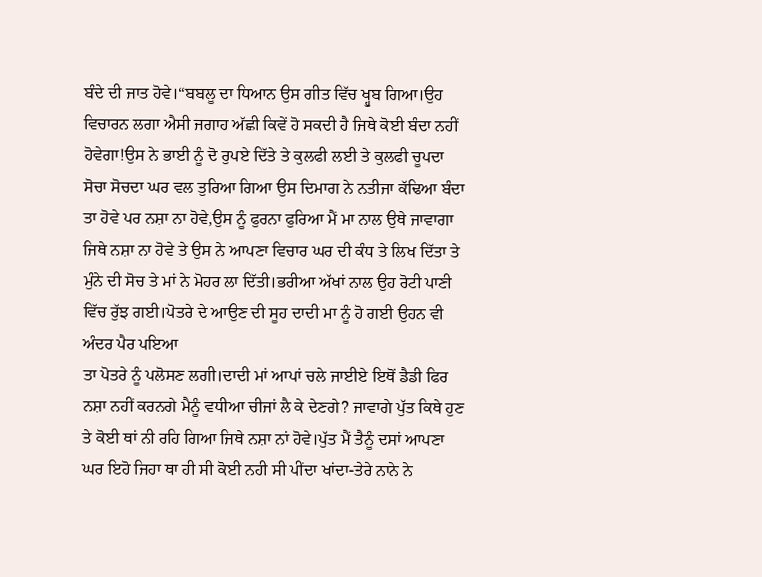ਬੰਦੇ ਦੀ ਜਾਤ ਹੋਵੇ।“ਬਬਲੂ ਦਾ ਧਿਆਨ ਉਸ ਗੀਤ ਵਿੱਚ ਖ੍ਹੁਬ ਗਿਆ।ਉਹ ਵਿਚਾਰਨ ਲਗਾ ਐਸੀ ਜਗਾਹ ਅੱਛੀ ਕਿਵੇਂ ਹੋ ਸਕਦੀ ਹੈ ਜਿਥੇ ਕੋਈ ਬੰਦਾ ਨਹੀਂ ਹੋਵੇਗਾ!ਉਸ ਨੇ ਭਾਈ ਨੂੰ ਦੋ ਰੁਪਏ ਦਿੱਤੇ ਤੇ ਕੁਲਫੀ ਲਈ ਤੇ ਕੁਲਫੀ ਚੂਪਦਾ ਸੋਚਾ ਸੋਚਦਾ ਘਰ ਵਲ ਤੁਰਿਆ ਗਿਆ ਉਸ ਦਿਮਾਗ ਨੇ ਨਤੀਜਾ ਕੱਢਿਆ ਬੰਦਾ ਤਾ ਹੋਵੇ ਪਰ ਨਸ਼ਾ ਨਾ ਹੋਵੇ,ਉਸ ਨੂੰ ਫੁਰਨਾ ਫੁਰਿਆ ਮੈਂ ਮਾ ਨਾਲ ਉਥੇ ਜਾਵਾਗਾ ਜਿਥੇ ਨਸ਼ਾ ਨਾ ਹੋਵੇ ਤੇ ਉਸ ਨੇ ਆਪਣਾ ਵਿਚਾਰ ਘਰ ਦੀ ਕੰਧ ਤੇ ਲਿਖ ਦਿੱਤਾ ਤੇ ਮੁੰਨੇ ਦੀ ਸੋਚ ਤੇ ਮਾਂ ਨੇ ਮੋਹਰ ਲਾ ਦਿੱਤੀ।ਭਰੀਆ ਅੱਖਾਂ ਨਾਲ ਉਹ ਰੋਟੀ ਪਾਣੀ ਵਿੱਚ ਰੁੱਝ ਗਈ।ਪੋਤਰੇ ਦੇ ਆਉਣ ਦੀ ਸੂਹ ਦਾਦੀ ਮਾ ਨੂੰ ਹੋ ਗਈ ਉਹਨ ਵੀ ਅੰਦਰ ਪੈਰ ਪਇਆ
ਤਾ ਪੋਤਰੇ ਨੂੰ ਪਲੋਸਣ ਲਗੀ।ਦਾਦੀ ਮਾਂ ਆਪਾਂ ਚਲੇ ਜਾਈਏ ਇਥੋਂ ਡੈਡੀ ਫਿਰ ਨਸ਼ਾ ਨਹੀਂ ਕਰਨਗੇ ਮੈਨੂੰ ਵਧੀਆ ਚੀਜਾਂ ਲੈ ਕੇ ਦੇਣਗੇ? ਜਾਵਾਗੇ ਪੁੱਤ ਕਿਥੇ ਹੁਣ ਤੇ ਕੋਈ ਥਾਂ ਨੀ ਰਹਿ ਗਿਆ ਜਿਥੇ ਨਸ਼ਾ ਨਾਂ ਹੋਵੇ।ਪੁੱਤ ਮੈਂ ਤੈਨੂੰ ਦਸਾਂ ਆਪਣਾ ਘਰ ਇਹੋ ਜਿਹਾ ਥਾ ਹੀ ਸੀ ਕੋਈ ਨਹੀ ਸੀ ਪੀਂਦਾ ਖਾਂਦਾ-ਤੇਰੇ ਨਾਨੇ ਨੇ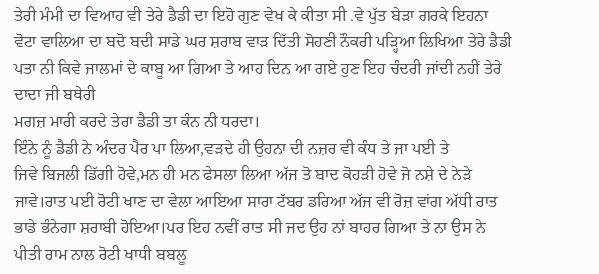ਤੇਰੀ ਮੰਮੀ ਦਾ ਵਿਆਹ ਵੀ ਤੇਰੇ ਡੈਡੀ ਦਾ ਇਹੋ ਗੁਣ ਵੇਖ ਕੇ ਕੀਤਾ ਸੀ .ਵੇ ਪੁੱਤ ਬੇੜਾ ਗਰਕੇ ਇਹਨਾ ਵੋਟਾ ਵਾਲਿਆ ਦਾ ਬਦੋ ਬਦੀ ਸਾਡੇ ਘਰ ਸ਼ਰਾਬ ਵਾੜ ਦਿੱਤੀ ਸੋਹਣੀ ਨੌਕਰੀ ਪੜ੍ਹਿਆ ਲਿਖਿਆ ਤੇਰੇ ਡੈਡੀ ਪਤਾ ਨੀ ਕਿਵੇ ਜਾਲਮਾਂ ਦੇ ਕਾਬੂ ਆ ਗਿਆ ਤੇ ਆਹ ਦਿਨ ਆ ਗਏ ਹੁਣ ਇਹ ਚੰਦਰੀ ਜਾਂਦੀ ਨਹੀਂ ਤੇਰੇ ਦਾਦਾ ਜੀ ਬਥੇਰੀ
ਮਗਜ਼ ਮਾਰੀ ਕਰਦੇ ਤੇਰਾ ਡੈਡੀ ਤਾ ਕੰਨ ਨੀ ਧਰਦਾ।
ਇੰਨੇ ਨੂੰ ਡੈਡੀ ਨੇ ਅੰਦਰ ਪੈਰ ਪਾ ਲਿਆ,ਵੜਦੇ ਹੀ ਉਹਨਾ ਦੀ ਨਜ਼ਰ ਵੀ ਕੰਧ ਤੇ ਜਾ ਪਈ ਤੇ
ਜਿਵੇ ਬਿਜਲੀ ਡਿੱਗੀ ਹੋਵੇ,ਮਨ ਹੀ ਮਨ ਫੇਸਲਾ ਲਿਆ ਅੱਜ ਤੋ ਬਾਦ ਕੋਹੜੀ ਹੋਵੇ ਜੋ ਨਸ਼ੇ ਦੇ ਨੇੜੇ ਜਾਵੇ।ਰਾਤ ਪਈ ਰੋਟੀ ਖਾਣ ਦਾ ਵੇਲਾ ਆਇਆ ਸਾਰਾ ਟੱਬਰ ਡਰਿਆ ਅੱਜ ਵੀ ਰੋਜ਼ ਵਾਂਗ ਅੱਧੀ ਰਾਤ ਭਾਡੇ ਭੰਨੇਗਾ ਸ਼ਰਾਬੀ ਹੋਇਆ।ਪਰ ਇਹ ਨਵੀਂ ਰਾਤ ਸੀ ਜਦ ਉਹ ਨਾਂ ਬਾਹਰ ਗਿਆ ਤੇ ਨਾ ਉਸ ਨੇ ਪੀਤੀ ਰਾਮ ਨਾਲ ਰੋਟੀ ਖਾਧੀ ਬਬਲੂ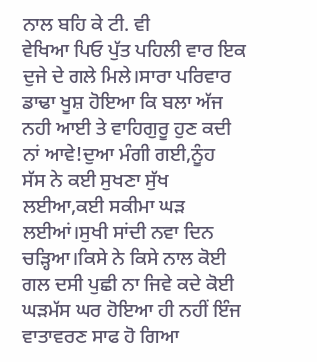ਨਾਲ ਬਹਿ ਕੇ ਟੀ. ਵੀ
ਵੇਖਿਆ ਪਿਓ ਪੁੱਤ ਪਹਿਲੀ ਵਾਰ ਇਕ ਦੁਜੇ ਦੇ ਗਲੇ ਮਿਲੇ।ਸਾਰਾ ਪਰਿਵਾਰ ਡਾਢਾ ਖੂਸ਼ ਹੋਇਆ ਕਿ ਬਲਾ ਅੱਜ ਨਹੀ ਆਈ ਤੇ ਵਾਹਿਗੁਰੂ ਹੁਣ ਕਦੀ ਨਾਂ ਆਵੇ!ਦੁਆ ਮੰਗੀ ਗਈ,ਨੂੰਹ
ਸੱਸ ਨੇ ਕਈ ਸੁਖਣਾ ਸੁੱਖ ਲਈਆ,ਕਈ ਸਕੀਮਾ ਘੜ ਲਈਆਂ।ਸੁਖੀ ਸਾਂਦੀ ਨਵਾ ਦਿਨ ਚੜ੍ਹਿਆ।ਕਿਸੇ ਨੇ ਕਿਸੇ ਨਾਲ ਕੋਈ ਗਲ ਦਸੀ ਪੁਛੀ ਨਾ ਜਿਵੇ ਕਦੇ ਕੋਈ ਘੜਮੱਸ ਘਰ ਹੋਇਆ ਹੀ ਨਹੀਂ ਇੰਜ ਵਾਤਾਵਰਣ ਸਾਫ ਹੋ ਗਿਆ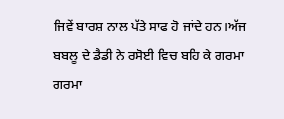ਜਿਵੇਂ ਬਾਰਸ਼ ਨਾਲ ਪੱਤੇ ਸਾਫ ਹੋ ਜਾਂਦੇ ਹਨ।ਅੱਜ ਬਬਲੂ ਦੇ ਡੈਡੀ ਨੇ ਰਸੋਈ ਵਿਚ ਬਹਿ ਕੇ ਗਰਮਾ ਗਰਮਾ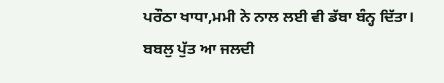ਪਰੌਠਾ ਖਾਧਾ,ਮਮੀ ਨੇ ਨਾਲ ਲਈ ਵੀ ਡੱਬਾ ਬੰਨ੍ਹ ਦਿੱਤਾ।
ਬਬਲੁ ਪੁੱਤ ਆ ਜਲਦੀ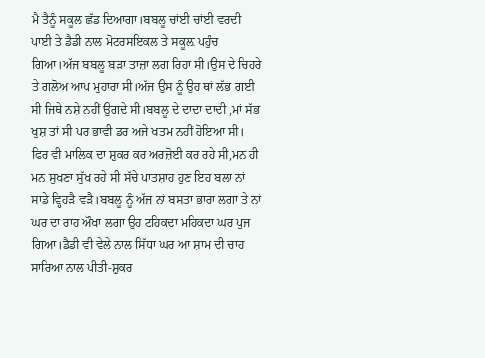ਮੈ ਤੈਨੂੰ ਸਕੂਲ ਛੱਡ ਦਿਆਗਾ।ਬਬਲੂ ਚਾਂਈ ਚਾਂਈ ਵਰਦੀ ਪਾਈ ਤੇ ਡੈਡੀ ਨਾਲ ਮੋਟਰਸਇਕਲ ਤੇ ਸਕੂਲ਼ ਪਹੁੰਚ ਗਿਆ।ਅੱਜ ਬਬਲੂ ਬੜਾ ਤਾਜ਼ਾ ਲਗ ਰਿਹਾ ਸੀ।ਉਸ ਦੇ ਚਿਹਰੇ ਤੇ ਗਲੋਅ ਆਪ ਮੁਹਾਰਾ ਸੀ।ਅੱਜ ਉਸ ਨੂੰ ਉਹ ਥਾਂ ਲੱਭ ਗਈ ਸੀ ਜਿਥੇ ਨਸ਼ੇ ਨਹੀਂ ਉਗਦੇ ਸੀ।ਬਬਲੂ ਦੇ ਦਾਦਾ ਦਾਦੀ ,ਮਾਂ ਸੱਭ ਖੁਸ਼ ਤਾਂ ਸੀ ਪਰ ਭਾਵੀ ਡਰ ਅਜੇ ਖਤਮ ਨਹੀਂ ਹੋਇਆ ਸੀ। ਫਿਰ ਵੀ ਮਾਲਿਕ ਦਾ ਸ਼ੁਕਰ ਕਰ ਅਰਜ਼ੋਈ ਕਰ ਰਹੇ ਸੀ,ਮਨ ਹੀ ਮਨ ਸੁਖਣਾ ਸੁੱਖ ਰਹੇ ਸੀ ਸੱਚੇ ਪਾਤਸ਼ਾਹ ਹੁਣ ਇਹ ਬਲਾ ਨਾਂ ਸਾਡੇ ਵ੍ਹਿਹੜੈ ਵੜੈ।ਬਬਲੂ ਨੂੰ ਅੱਜ ਨਾਂ ਬਸਤਾ ਭਾਰਾ ਲਗਾ ਤੇ ਨਾਂ ਘਰ ਦਾ ਰਾਹ ਔਖਾ ਲਗਾ ਉਹ ਟਹਿਕਦਾ ਮਹਿਕਦਾ ਘਰ ਪੁਜ ਗਿਆ।ਡੈਡੀ ਵੀ ਵੇਲੇ ਨਾਲ ਸਿੱਧਾ ਘਰ ਆ ਸ਼ਾਮ ਦੀ ਚਾਹ ਸਾਰਿਆ ਨਾਲ ਪੀਤੀ-ਸ਼ੁਕਰ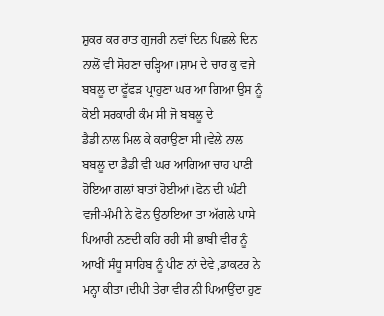ਸ਼ੁਕਰ ਕਰ ਰਾਤ ਗੁਜਰੀ ਨਵਾਂ ਦਿਨ ਪਿਛਲੇ ਦਿਨ ਨਾਲੋਂ ਵੀ ਸੋਹਣਾ ਚੜ੍ਹਿਆ।ਸ਼ਾਮ ਦੇ ਚਾਰ ਕੁ ਵਜੇ ਬਬਲੂ ਦਾ ਫੂੱਫੜ ਪ੍ਰਾਹੁਣਾ ਘਰ ਆ ਗਿਆ ਉਸ ਨੂੰ ਕੋਈ ਸਰਕਾਰੀ ਕੰਮ ਸੀ ਜੋ ਬਬਲੂ ਦੇ
ਡੈਡੀ ਨਾਲ ਮਿਲ ਕੇ ਕਰਾਉਣਾ ਸੀ।ਵੇਲੇ ਨਾਲ ਬਬਲੂ ਦਾ ਡੈਡੀ ਵੀ ਘਰ ਆਗਿਆ ਚਾਹ ਪਾਣੀ
ਹੋਇਆ ਗਲਾਂ ਬਾਤਾਂ ਹੋਈਆਂ।ਫੋਨ ਦੀ ਘੰਟੀ ਵਜੀ-ਮੰਮੀ ਨੇ ਫੋਨ ਉਠਾਇਆ ਤਾ ਅੱਗਲੇ ਪਾਸੇ
ਪਿਆਰੀ ਨਣਦੀ ਕਹਿ ਰਹੀ ਸੀ ਭਾਬੀ ਵੀਰ ਨੂੰ ਆਖੀਂ ਸੰਧੂ ਸਾਹਿਬ ਨੂੰ ਪੀਣ ਨਾਂ ਦੇਵੇ ,ਡਾਕਟਰ ਨੇ ਮਨ੍ਹਾ ਕੀਤਾ।ਦੀਪੀ ਤੇਰਾ ਵੀਰ ਨੀ ਪਿਆਉਂਦਾ ਹੁਣ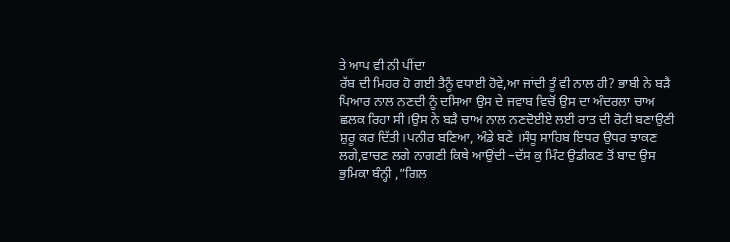ਤੇ ਆਪ ਵੀ ਨੀ ਪੀਂਦਾ
ਰੱਬ ਦੀ ਮਿਹਰ ਹੋ ਗਈ ਤੈਨੂੰ ਵਧਾਈ ਹੋਵੇ,ਆ ਜਾਂਦੀ ਤੂੰ ਵੀ ਨਾਲ ਹੀ? ਭਾਬੀ ਨੇ ਬੜੈ ਪਿਆਰ ਨਾਲ ਨਣਦੀ ਨੂੰ ਦਸਿਆ ਉਸ ਦੇ ਜਵਾਬ ਵਿਚੋਂ ਉਸ ਦਾ ਅੰਦਰਲਾ ਚਾਅ ਛਲਕ ਰਿਹਾ ਸੀ।ਉਸ ਨੇ ਬੜੈ ਚਾਅ ਨਾਲ ਨਣਦੋਈਏ ਲਈ ਰਾਤ ਦੀ ਰੋਟੀ ਬਣਾਉਣੀ ਸ਼ੁਰੂ ਕਰ ਦਿੱਤੀ।ਪਨੀਰ ਬਣਿਆ, ਅੰਡੇ ਬਣੇ ।ਸੰਧੂ ਸਾਹਿਬ ਇਧਰ ਉਧਰ ਝਾਕਣ ਲਗੇ,ਵਾਚਣ ਲਗੇ ਨਾਗਣੀ ਕਿਥੇ ਆਉਂਦੀ –ਦੱਸ ਕੁ ਮਿੰਟ ਉਡੀਕਣ ਤੋਂ ਬਾਦ ਉਸ ਭੁਮਿਕਾ ਬੰਨ੍ਹੀ ,”ਗਿਲ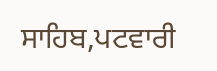ਸਾਹਿਬ,ਪਟਵਾਰੀ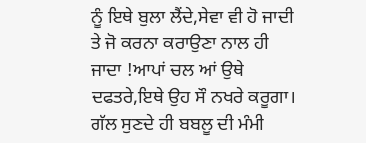ਨੂੰ ਇਥੇ ਬੁਲਾ ਲੈਂਦੇ,ਸੇਵਾ ਵੀ ਹੋ ਜਾਦੀ ਤੇ ਜੋ ਕਰਨਾ ਕਰਾਉਣਾ ਨਾਲ ਹੀ ਜਾਦਾ !ਆਪਾਂ ਚਲ ਆਂ ਉਥੇ ਦਫਤਰੇ,ਇਥੇ ਉਹ ਸੌ ਨਖਰੇ ਕਰੂਗਾ।
ਗੱਲ ਸੁਣਦੇ ਹੀ ਬਬਲੂ ਦੀ ਮੰਮੀ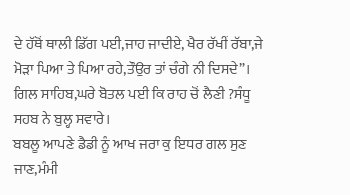ਦੇ ਹੱਥੋਂ ਥਾਲੀ ਡਿੱਗ ਪਈ,ਜਾਹ ਜਾਦੀਏ, ਖੈਰ ਰੱਖੀਂ ਰੱਬਾ,ਜੇ
ਮੋੜਾ ਪਿਆ ਤੇ ਪਿਆ ਰਹੇ,ਤੌਉਰ ਤਾਂ ਚੰਗੇ ਨੀ ਦਿਸਦੇ”।
ਗਿਲ ਸਾਹਿਬ,ਘਰੇ ਬੋਤਲ ਪਈ ਕਿ ਰਾਹ ਚੋਂ ਲੈਣੀ ?ਸੰਧੂ ਸਹਬ ਨੇ ਬੁਲ੍ਹ ਸਵਾਰੇ।
ਬਬਲੂ ਆਪਣੇ ਡੈਡੀ ਨੂੰ ਆਖ ਜਰਾ ਕੁ ਇਧਰ ਗਲ ਸੁਣ ਜਾਣ,ਮੰਮੀ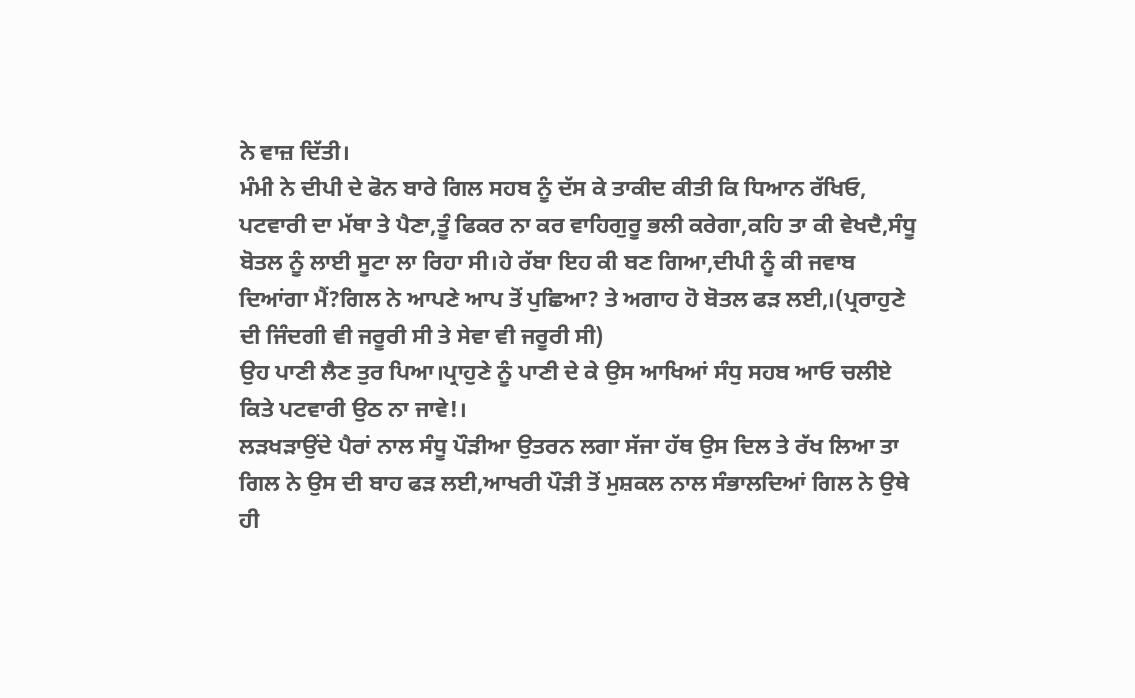ਨੇ ਵਾਜ਼ ਦਿੱਤੀ।
ਮੰਮੀ ਨੇ ਦੀਪੀ ਦੇ ਫੋਨ ਬਾਰੇ ਗਿਲ ਸਹਬ ਨੂੰ ਦੱਸ ਕੇ ਤਾਕੀਦ ਕੀਤੀ ਕਿ ਧਿਆਨ ਰੱਖਿਓ,
ਪਟਵਾਰੀ ਦਾ ਮੱਥਾ ਤੇ ਪੈਣਾ,ਤੂੰ ਫਿਕਰ ਨਾ ਕਰ ਵਾਹਿਗੁਰੂ ਭਲੀ ਕਰੇਗਾ,ਕਹਿ ਤਾ ਕੀ ਵੇਖਦੈ,ਸੰਧੂ ਬੋਤਲ ਨੂੰ ਲਾਈ ਸੂਟਾ ਲਾ ਰਿਹਾ ਸੀ।ਹੇ ਰੱਬਾ ਇਹ ਕੀ ਬਣ ਗਿਆ,ਦੀਪੀ ਨੂੰ ਕੀ ਜਵਾਬ ਦਿਆਂਗਾ ਮੈਂ?ਗਿਲ ਨੇ ਆਪਣੇ ਆਪ ਤੋਂ ਪੁਛਿਆ? ਤੇ ਅਗਾਹ ਹੋ ਬੋਤਲ ਫੜ ਲਈ,।(ਪ੍ਰਰਾਹੁਣੇ ਦੀ ਜਿੰਦਗੀ ਵੀ ਜਰੂਰੀ ਸੀ ਤੇ ਸੇਵਾ ਵੀ ਜਰੂਰੀ ਸੀ)
ਉਹ ਪਾਣੀ ਲੈਣ ਤੁਰ ਪਿਆ।ਪ੍ਰਾਹੁਣੇ ਨੂੰ ਪਾਣੀ ਦੇ ਕੇ ਉਸ ਆਖਿਆਂ ਸੰਧੁ ਸਹਬ ਆਓ ਚਲੀਏ ਕਿਤੇ ਪਟਵਾਰੀ ਉਠ ਨਾ ਜਾਵੇ!।
ਲੜਖੜਾਉਂਦੇ ਪੈਰਾਂ ਨਾਲ ਸੰਧੂ ਪੌੜੀਆ ਉਤਰਨ ਲਗਾ ਸੱਜਾ ਹੱਥ ਉਸ ਦਿਲ ਤੇ ਰੱਖ ਲਿਆ ਤਾ ਗਿਲ ਨੇ ਉਸ ਦੀ ਬਾਹ ਫੜ ਲਈ,ਆਖਰੀ ਪੌੜੀ ਤੋਂ ਮੁਸ਼ਕਲ ਨਾਲ ਸੰਭਾਲਦਿਆਂ ਗਿਲ ਨੇ ਉਥੇ ਹੀ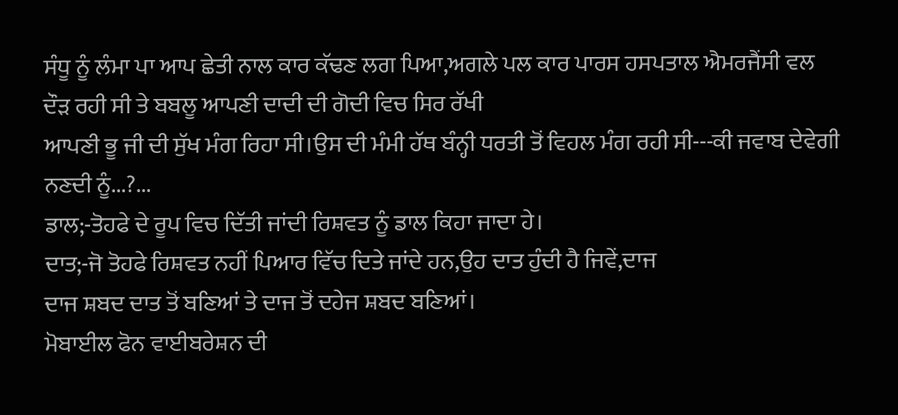ਸੰਧੂ ਨੂੰ ਲੰਮਾ ਪਾ ਆਪ ਛੇਤੀ ਨਾਲ ਕਾਰ ਕੱਢਣ ਲਗ ਪਿਆ,ਅਗਲੇ ਪਲ ਕਾਰ ਪਾਰਸ ਹਸਪਤਾਲ ਐਮਰਜੈਂਸੀ ਵਲ ਦੌੜ ਰਹੀ ਸੀ ਤੇ ਬਬਲੂ ਆਪਣੀ ਦਾਦੀ ਦੀ ਗੋਦੀ ਵਿਚ ਸਿਰ ਰੱਖੀ
ਆਪਣੀ ਭੂ ਜੀ ਦੀ ਸੁੱਖ ਮੰਗ ਰਿਹਾ ਸੀ।ਉਸ ਦੀ ਮੰਮੀ ਹੱਥ ਬੰਨ੍ਹੀ ਧਰਤੀ ਤੋਂ ਵਿਹਲ ਮੰਗ ਰਹੀ ਸੀ---ਕੀ ਜਵਾਬ ਦੇਵੇਗੀ ਨਣਦੀ ਨੂੰ...?...
ਡਾਲ;-ਤੋਹਫੇ ਦੇ ਰੂਪ ਵਿਚ ਦਿੱਤੀ ਜਾਂਦੀ ਰਿਸ਼ਵਤ ਨੂੰ ਡਾਲ ਕਿਹਾ ਜਾਦਾ ਹੇ।
ਦਾਤ;-ਜੋ ਤੋਹਫੇ ਰਿਸ਼ਵਤ ਨਹੀਂ ਪਿਆਰ ਵਿੱਚ ਦਿਤੇ ਜਾਂਦੇ ਹਨ,ਉਹ ਦਾਤ ਹੁੰਦੀ ਹੈ ਜਿਵੇਂ,ਦਾਜ
ਦਾਜ ਸ਼ਬਦ ਦਾਤ ਤੋਂ ਬਣਿਆਂ ਤੇ ਦਾਜ ਤੋਂ ਦਹੇਜ ਸ਼ਬਦ ਬਣਿਆਂ।
ਮੋਬਾਈਲ ਫੋਨ ਵਾਈਬਰੇਸ਼ਨ ਦੀ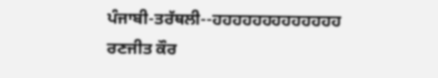ਪੰਜਾਬੀ-ਤਰੱਥਲੀ--ਹਹਹਹਹਹਹਹਹਹਹਹਹ
ਰਣਜੀਤ ਕੌਰ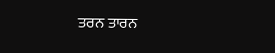ਤਰਨ ਤਾਰਨ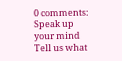0 comments:
Speak up your mind
Tell us what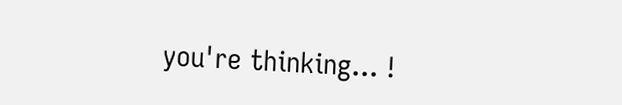you're thinking... !